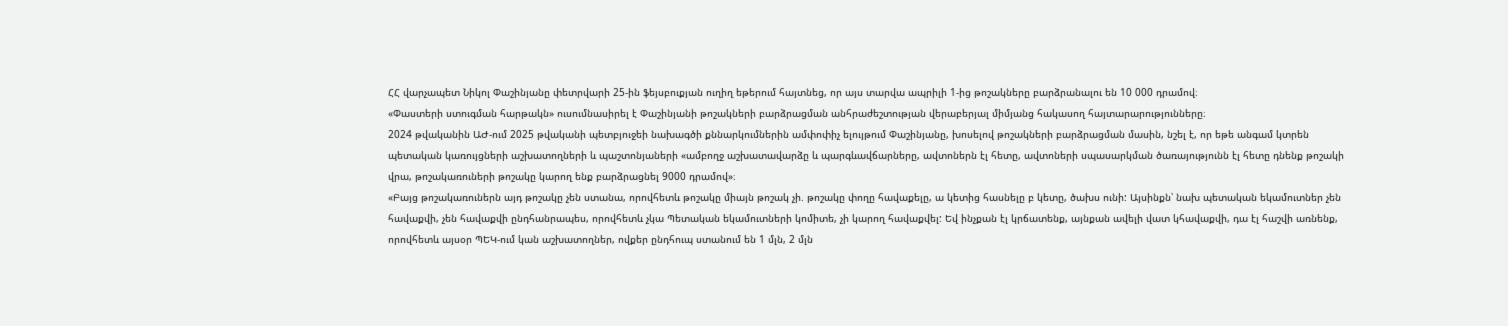ՀՀ վարչապետ Նիկոլ Փաշինյանը փետրվարի 25-ին ֆեյսբուքյան ուղիղ եթերում հայտնեց, որ այս տարվա ապրիլի 1-ից թոշակները բարձրանալու են 10 000 դրամով։
«Փաստերի ստուգման հարթակն» ուսումնասիրել է Փաշինյանի թոշակների բարձրացման անհրաժեշտության վերաբերյալ միմյանց հակասող հայտարարությունները։
2024 թվականին ԱԺ-ում 2025 թվականի պետբյուջեի նախագծի քննարկումներին ամփոփիչ ելույթում Փաշինյանը, խոսելով թոշակների բարձրացման մասին, նշել է, որ եթե անգամ կտրեն պետական կառույցների աշխատողների և պաշտոնյաների «ամբողջ աշխատավարձը և պարգևավճարները, ավտոներն էլ հետը, ավտոների սպասարկման ծառայությունն էլ հետը դնենք թոշակի վրա, թոշակառուների թոշակը կարող ենք բարձրացնել 9000 դրամով»։
«Բայց թոշակառուներն այդ թոշակը չեն ստանա, որովհետև թոշակը միայն թոշակ չի. թոշակը փողը հավաքելը, ա կետից հասնելը բ կետը, ծախս ունի: Այսինքն՝ նախ պետական եկամուտներ չեն հավաքվի, չեն հավաքվի ընդհանրապես, որովհետև չկա Պետական եկամուտների կոմիտե, չի կարող հավաքվել: Եվ ինչքան էլ կրճատենք, այնքան ավելի վատ կհավաքվի, դա էլ հաշվի առնենք, որովհետև այսօր ՊԵԿ-ում կան աշխատողներ, ովքեր ընդհուպ ստանում են 1 մլն, 2 մլն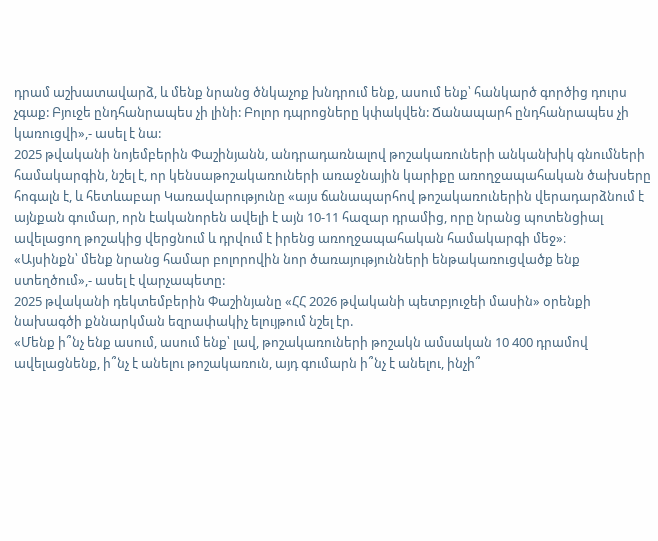դրամ աշխատավարձ, և մենք նրանց ծնկաչոք խնդրում ենք, ասում ենք՝ հանկարծ գործից դուրս չգաք: Բյուջե ընդհանրապես չի լինի: Բոլոր դպրոցները կփակվեն: Ճանապարհ ընդհանրապես չի կառուցվի»,- ասել է նա:
2025 թվականի նոյեմբերին Փաշինյանն, անդրադառնալով թոշակառուների անկանխիկ գնումների համակարգին, նշել է, որ կենսաթոշակառուների առաջնային կարիքը առողջապահական ծախսերը հոգալն է, և հետևաբար Կառավարությունը «այս ճանապարհով թոշակառուներին վերադարձնում է այնքան գումար, որն էականորեն ավելի է այն 10-11 հազար դրամից, որը նրանց պոտենցիալ ավելացող թոշակից վերցնում և դրվում է իրենց առողջապահական համակարգի մեջ»։
«Այսինքն՝ մենք նրանց համար բոլորովին նոր ծառայությունների ենթակառուցվածք ենք ստեղծում»,- ասել է վարչապետը:
2025 թվականի դեկտեմբերին Փաշինյանը «ՀՀ 2026 թվականի պետբյուջեի մասին» օրենքի նախագծի քննարկման եզրափակիչ ելույթում նշել էր.
«Մենք ի՞նչ ենք ասում, ասում ենք՝ լավ, թոշակառուների թոշակն ամսական 10 400 դրամով ավելացնենք, ի՞նչ է անելու թոշակառուն, այդ գումարն ի՞նչ է անելու, ինչի՞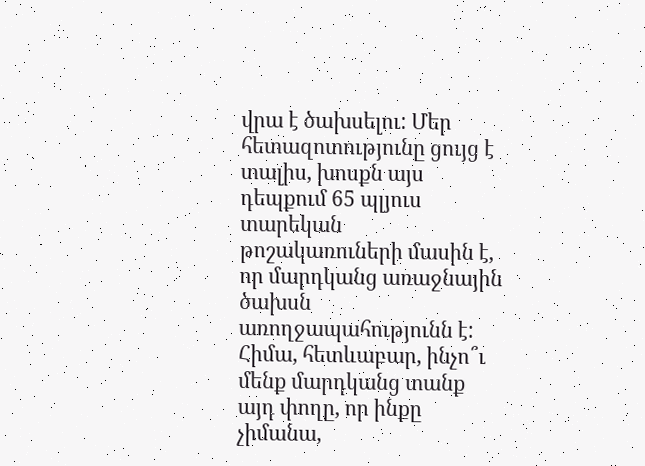վրա է ծախսելու: Մեր հետազոտությունը ցույց է տալիս, խոսքն այս դեպքում 65 պլյուս տարեկան թոշակառուների մասին է, որ մարդկանց առաջնային ծախսն առողջապահությունն է: Հիմա, հետևաբար, ինչո՞ւ մենք մարդկանց տանք այդ փողը, որ ինքը չիմանա,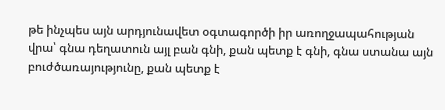թե ինչպես այն արդյունավետ օգտագործի իր առողջապահության վրա՝ գնա դեղատուն այլ բան գնի, քան պետք է գնի, գնա ստանա այն բուժծառայությունը, քան պետք է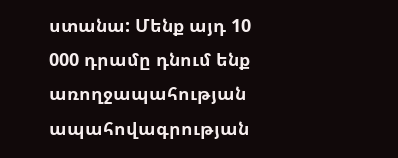ստանա: Մենք այդ 10 000 դրամը դնում ենք առողջապահության ապահովագրության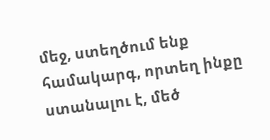մեջ, ստեղծում ենք համակարգ, որտեղ ինքը ստանալու է, մեծ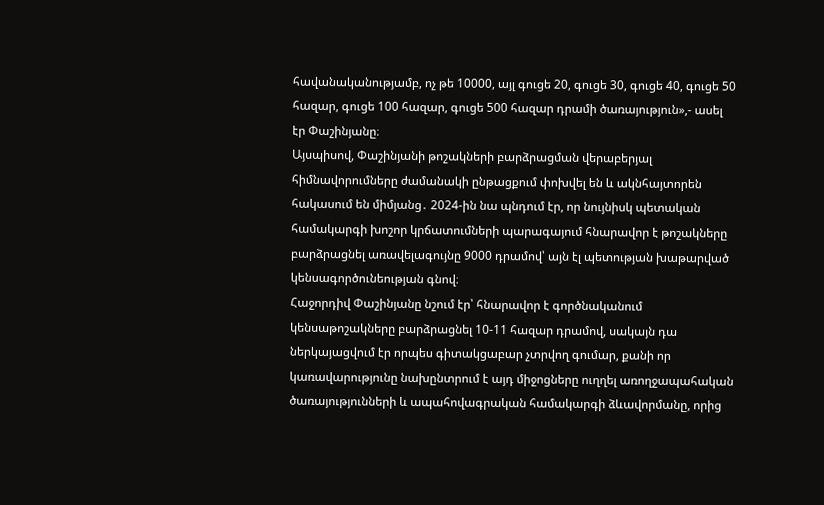հավանականությամբ, ոչ թե 10000, այլ գուցե 20, գուցե 30, գուցե 40, գուցե 50 հազար, գուցե 100 հազար, գուցե 500 հազար դրամի ծառայություն»,- ասել էր Փաշինյանը։
Այսպիսով, Փաշինյանի թոշակների բարձրացման վերաբերյալ հիմնավորումները ժամանակի ընթացքում փոխվել են և ակնհայտորեն հակասում են միմյանց․ 2024-ին նա պնդում էր, որ նույնիսկ պետական համակարգի խոշոր կրճատումների պարագայում հնարավոր է թոշակները բարձրացնել առավելագույնը 9000 դրամով՝ այն էլ պետության խաթարված կենսագործունեության գնով։
Հաջորդիվ Փաշինյանը նշում էր՝ հնարավոր է գործնականում կենսաթոշակները բարձրացնել 10-11 հազար դրամով, սակայն դա ներկայացվում էր որպես գիտակցաբար չտրվող գումար, քանի որ կառավարությունը նախընտրում է այդ միջոցները ուղղել առողջապահական ծառայությունների և ապահովագրական համակարգի ձևավորմանը, որից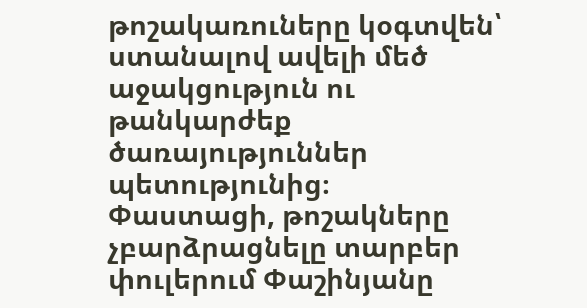թոշակառուները կօգտվեն՝ ստանալով ավելի մեծ աջակցություն ու թանկարժեք ծառայություններ պետությունից։
Փաստացի, թոշակները չբարձրացնելը տարբեր փուլերում Փաշինյանը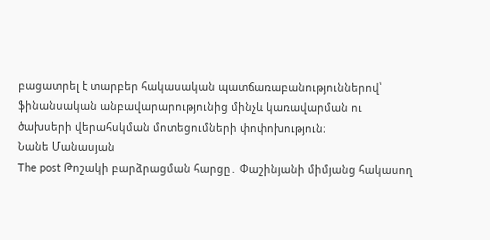բացատրել է տարբեր հակասական պատճառաբանություններով՝ ֆինանսական անբավարարությունից մինչև կառավարման ու ծախսերի վերահսկման մոտեցումների փոփոխություն։
Նանե Մանասյան
The post Թոշակի բարձրացման հարցը․ Փաշինյանի միմյանց հակասող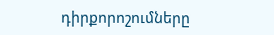դիրքորոշումները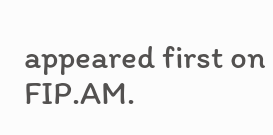appeared first on FIP.AM.